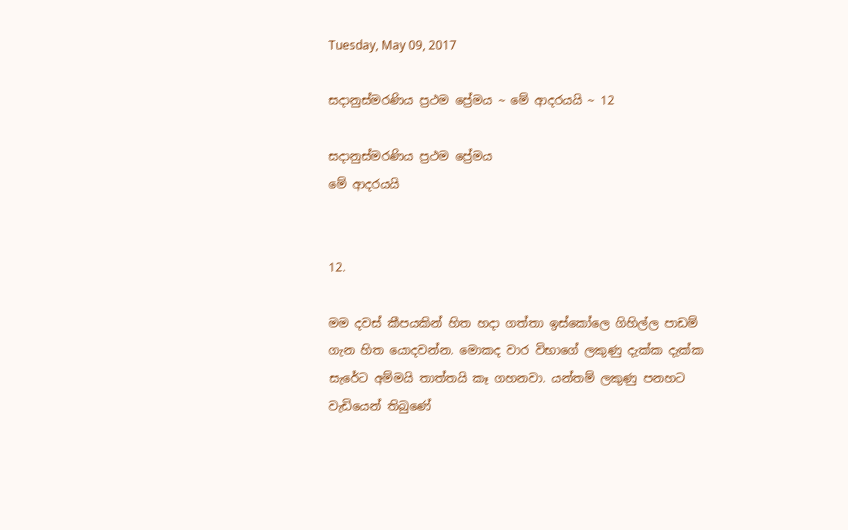Tuesday, May 09, 2017

සදානුස්මරණිය ප්‍රථම ප්‍රේමය ~ මේ ආදරයයි ~ 12

සදානුස්මරණිය ප්‍රථම ප්‍රේමය
මේ ආදරයයි


12.

මම දවස් කීපයකින් හිත හදා ගත්තා ඉස්කෝලෙ ගිහිල්ල පාඩම් ගැන හිත යොදවන්න. මොකද වාර විභාගේ ලකුණු දැක්ක දැක්ක සැරේට අම්මයි තාත්තයි කෑ ගහනවා. යන්තම් ලකුණු පනහට වැඩියෙන් තිබු‍ණේ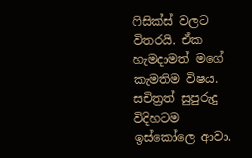ෆිසික්ස් වලට විතරයි. ඒක හැමදාමත් මගේ කැමතිම විෂය. සචිත්‍රත් සුපුරුදු විදිහටම ඉස්කෝලෙ ආවා.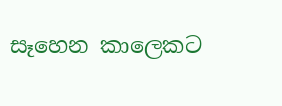සෑහෙන කාලෙකට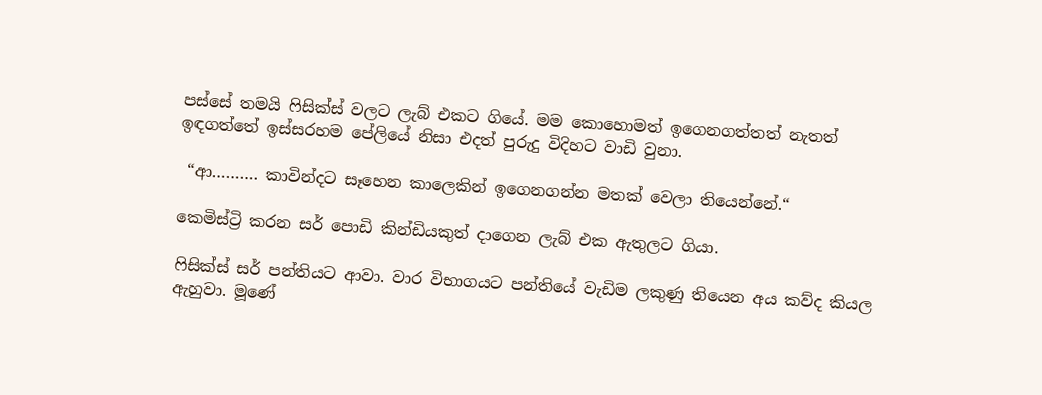පස්සේ තමයි ෆිසික්ස් වලට ලැබ් එකට ගියේ. මම කොහොමත් ඉගෙනගත්තත් නැතත් ඉඳගත්තේ ඉස්සරහම පේලියේ නිසා එදත් පුරුදු විදිහට වාඩි වුනා.

 “ආ………. කාවින්දට සෑහෙන කාලෙකින් ඉගෙනගන්න මතක් වෙලා තියෙන්නේ.“

කෙමිස්ට්‍රි කරන සර් පොඩි කින්ඩියකුත් දාගෙන ලැබ් එක ඇතුලට ගියා.

ෆිසික්ස් සර් පන්තියට ආවා. වාර විභාගයට පන්තියේ වැඩිම ලකුණු තියෙන අය කව්ද කියල ඇහුවා. මූණේ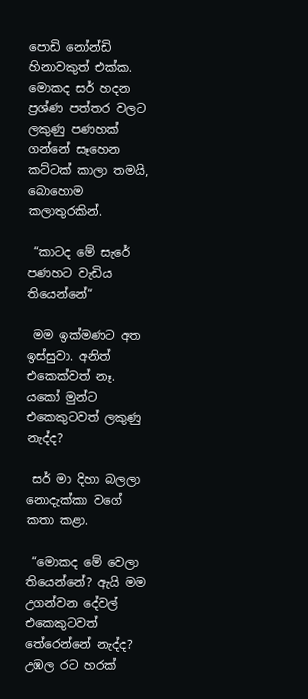පොඩි නෝන්ඩි හිනාවකුත් එක්ක. මොකද සර් හදන ප්‍රශ්ණ පත්තර වලට ලකුණු පණහක් ගන්නේ සෑහෙන කට්ටක් කාලා තමයි, බොහොම කලාතුරකින්.

 “කාටද මේ සැරේ පණහට වැඩිය තියෙන්නේ“

 මම ඉක්මණට අත ඉස්සුවා. අනිත් එකෙක්වත් නෑ. යකෝ මුන්ට එකෙකුටවත් ලකුණු නැද්ද?

 සර් මා දිහා බලලා නොදැක්කා වගේ කතා කළා.

 “මොකද මේ වෙලා තියෙන්නේ? ඇයි මම උගන්වන දේවල් එකෙකුටවත් තේරෙන්නේ නැද්ද? උඹල රට හරක්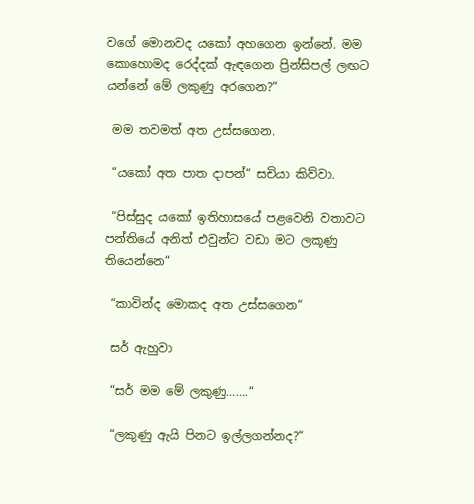වගේ මොනවද යකෝ අහගෙන ඉන්නේ. මම කොහොමද රෙද්දක් ඇඳගෙන ප්‍රින්සිපල් ලඟට යන්නේ මේ ලකුණු අරගෙන?“

 මම තවමත් අත උස්සගෙන.

 “යකෝ අත පාත දාපන්“ සචියා කිව්වා.

 “පිස්සුද යකෝ ඉතිහාසයේ පළවෙනි වතාවට පන්තියේ අනිත් එවුන්ට වඩා මට ලකූණු තියෙන්නෙ“

 “කාවින්ද මොකද අත උස්සගෙන“

 සර් ඇහුවා

 “සර් මම මේ ලකුණු…….“

 “ලකුණු ඇයි පිනට ඉල්ලගන්නද?“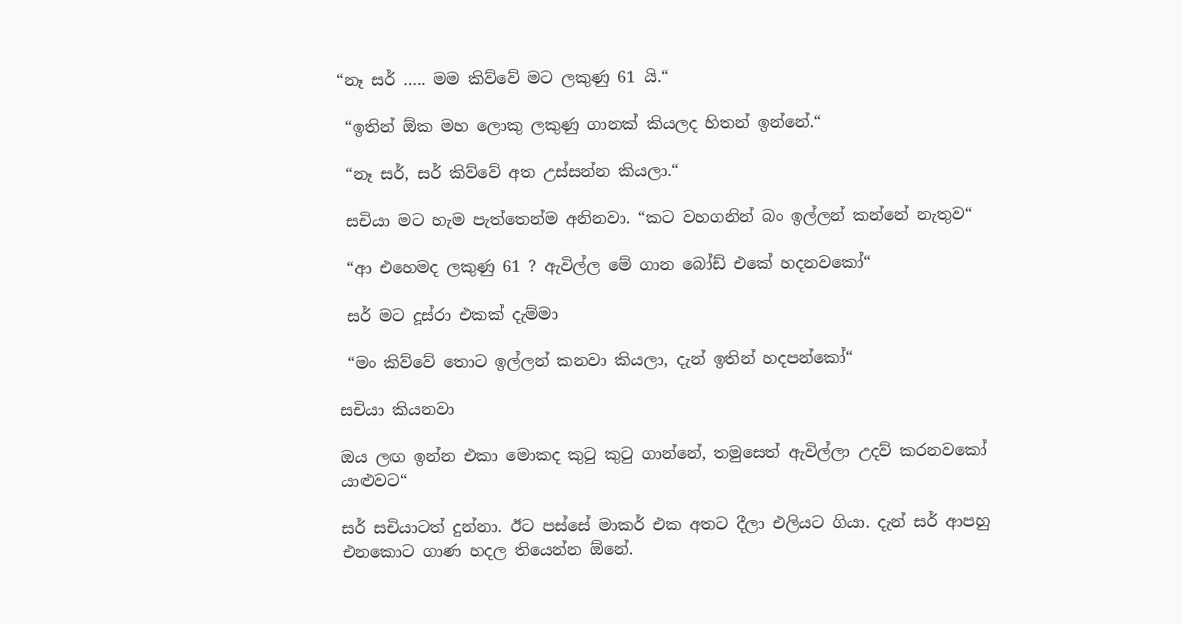“නෑ සර් ….. මම කිව්වේ මට ලකුණු 61 යි.“

 “ඉතින් ඕක මහ ලොකු ලකුණු ගානක් කියලද හිතන් ඉන්නේ.“

 “නෑ සර්, සර් කිව්වේ අත උස්සන්න කියලා.“

 සචියා මට හැම පැත්තෙන්ම අනිනවා. “කට වහගනින් බං ඉල්ලන් කන්නේ නැතුව“

 “ආ එහෙමද ලකුණු 61 ? ඇවිල්ල මේ ගාන බෝඩ් එකේ හදනවකෝ“

 සර් මට දූස්රා එකක් දැම්මා

 “මං කිව්වේ තොට ඉල්ලන් කනවා කියලා, දැන් ඉතින් හදපන්කෝ“

සචියා කියනවා

ඔය ලඟ ඉන්න එකා මොකද කුටු කුටු ගාන්නේ, තමුසෙත් ඇවිල්ලා උදව් කරනවකෝ යාළුවට“

සර් සචියාටත් දුන්නා. ඊට පස්සේ මාකර් එක අතට දීලා එලියට ගියා. දැන් සර් ආපහු එනකොට ගාණ හදල තියෙන්න ඕනේ.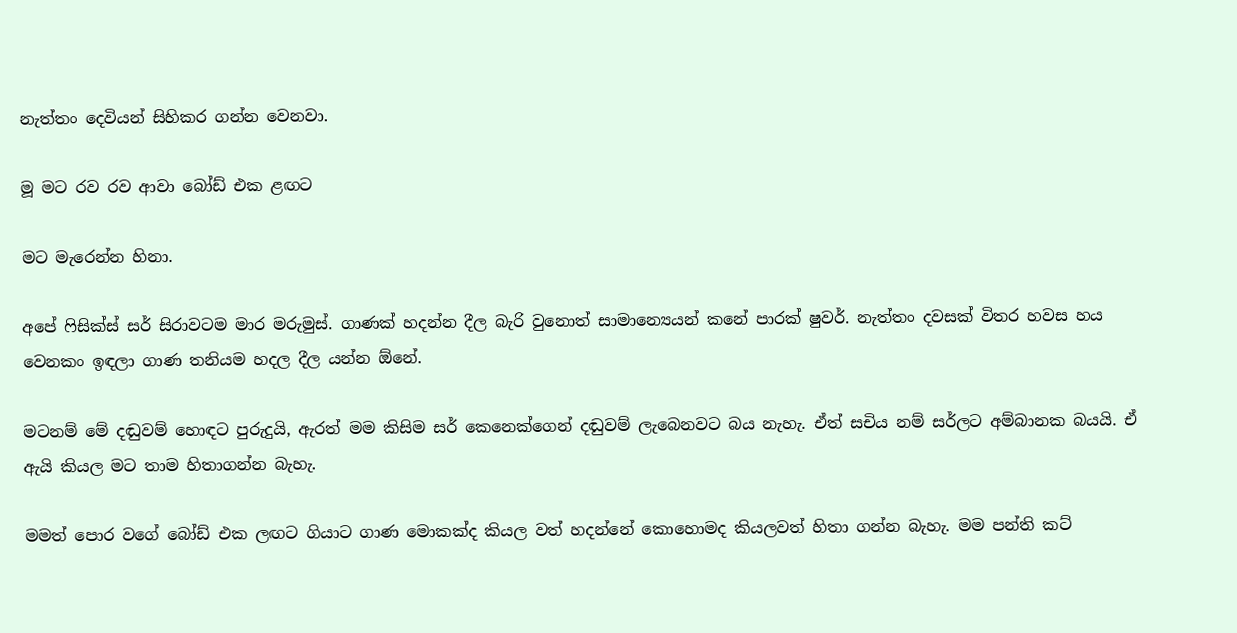නැත්තං දෙවියන් සිහිකර ගන්න වෙනවා.

මූ මට රව රව ආවා බෝඩ් එක ළඟට

මට මැරෙන්න හිනා.

අපේ ෆිසික්ස් සර් සිරාවටම මාර මරුමුස්. ගාණක් හදන්න දීල බැරි වුනොත් සාමාන්‍යෙයන් කනේ පාරක් ෂුවර්. නැත්තං දවසක් විතර හවස හය වෙනකං ඉඳලා ගාණ තනියම හදල දීල යන්න ඕනේ.

මටනම් මේ දඬුවම් හොඳට පුරුදුයි, ඇරත් මම කිසිම සර් කෙනෙක්ගෙන් දඬුවම් ලැබෙනවට බය නැහැ. ඒත් සචිය නම් සර්ලට අම්බානක බයයි. ඒ ඇයි කියල මට තාම හිතාගන්න බැහැ.

මමත් පොර වගේ බෝඩ් එක ලඟට ගියාට ගාණ මොකක්ද කියල වත් හදන්නේ කොහොමද කියලවත් හිතා ගන්න බැහැ. මම පන්ති කට්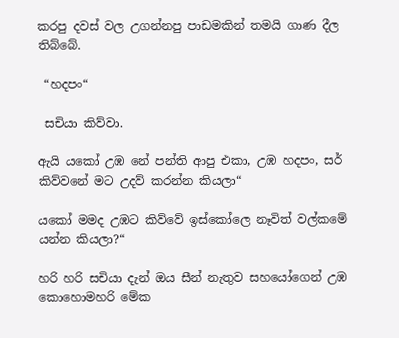කරපු දවස් වල උගන්නපු පාඩමකින් තමයි ගාණ දීල තිබ්බේ.

 “හදපං“

 සචියා කිව්වා.

ඇයි යකෝ උඹ නේ පන්ති ආපු එකා, උඹ හදපං, සර් කිව්වනේ මට උදව් කරන්න කියලා“

යකෝ මමද උඹට කිව්වේ ඉස්කෝලෙ නෑවිත් වල්කමේ යන්න කියලා?“

හරි හරි සචියා දැන් ඔය සීන් නැතුව සහයෝගෙන් උඹ කොහොමහරි මේක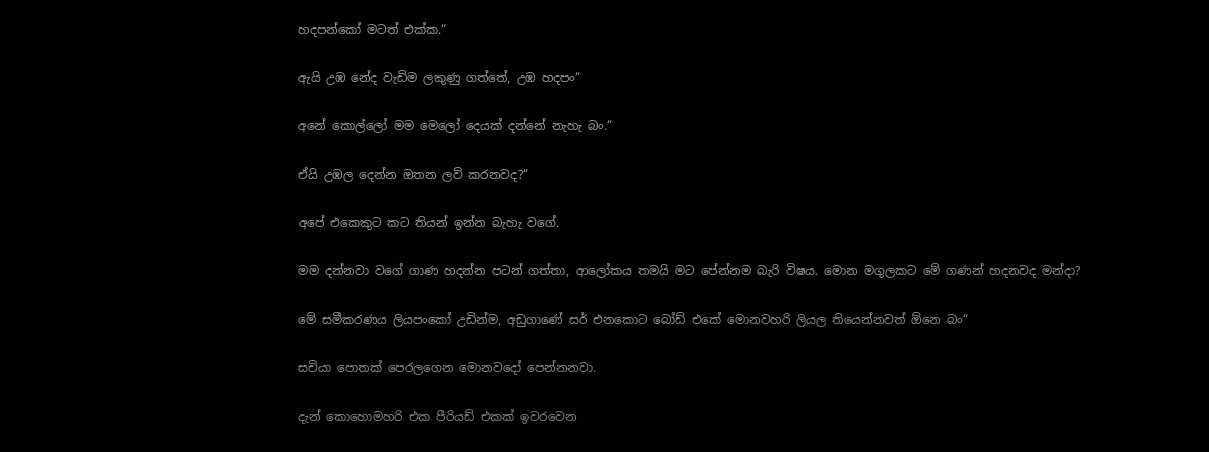හදපන්කෝ මටත් එක්ක.“

ඇයි උඹ නේද වැඩිම ලකුණු ගත්තේ, උඹ හදපං“

අනේ කොල්ලෝ මම මෙලෝ දෙයක් දන්නේ නැහැ බං.“

ඒයි උඹල දෙන්න ඔතන ලව් කරනවද?“

අපේ එකෙකුට කට තියන් ඉන්න බැහැ වගේ.

මම දන්නවා වගේ ගාණ හදන්න පටන් ගත්තා, ආලෝකය තමයි මට පේන්නම බැරි විෂය. මොන මගුලකට මේ ගණන් හදනවද මන්දා?

මේ සමීකරණය ලියපංකෝ උඩින්ම, අඩුගාණේ සර් එනකොට බෝඩ් එකේ මොනවහරි ලියල තියෙන්නවත් ඕනෙ බං“

සචියා පොතක් පෙරලගෙන මොනවදෝ පෙන්නනවා.

දැන් කොහොමහරි එක පීරියඩ් එකක් ඉවරවෙන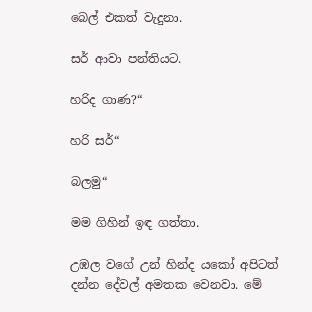බෙල් එකත් වැදුනා.

සර් ආවා පන්තියට.

හරිද ගාණ?“

හරි සර්“

බලමු“

මම ගිහින් ඉඳ ගත්තා.

උඹල වගේ උන් හින්ද යකෝ අපිටත් දන්න දේවල් අමතක වෙනවා. මේ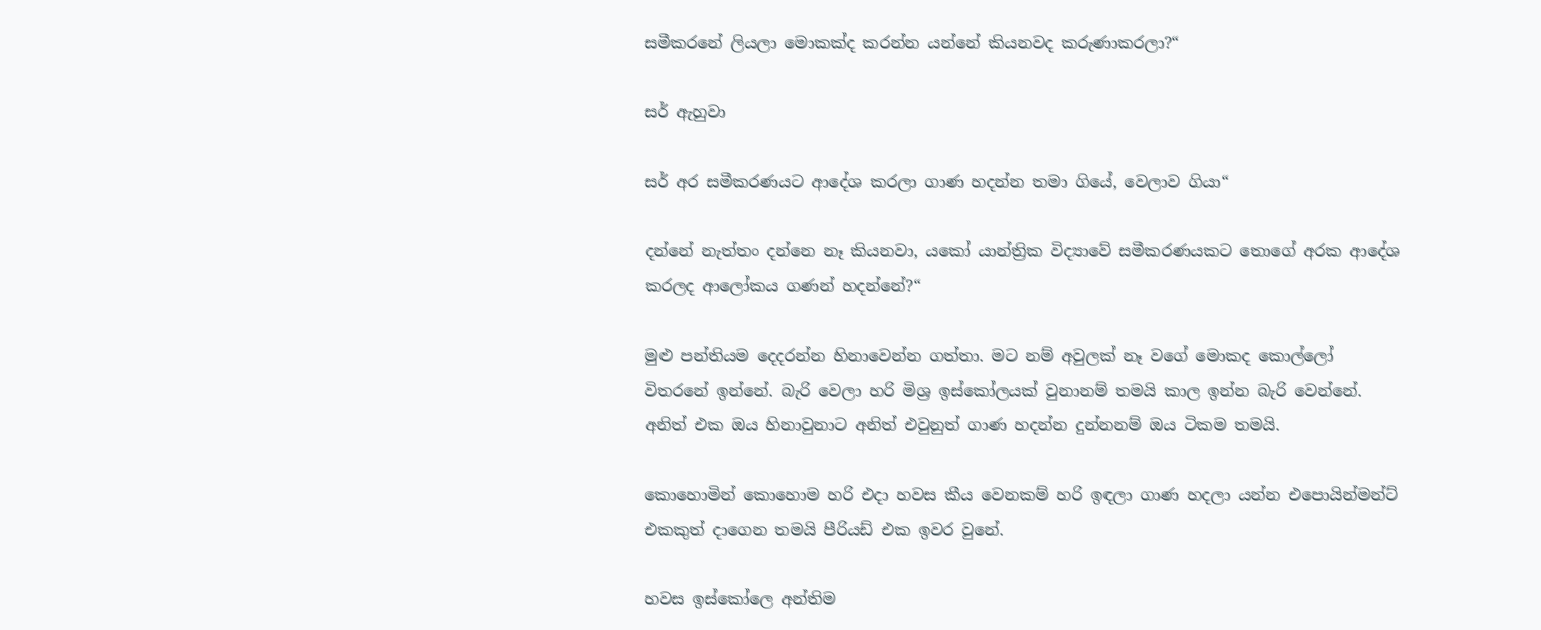සමීකරනේ ලියලා මොකක්ද කරන්න යන්නේ කියනවද කරුණාකරලා?“

සර් ඇහුවා

සර් අර සමීකරණයට ආදේශ කරලා ගාණ හදන්න තමා ගියේ, වෙලාව ගියා“

දන්නේ නැත්තං දන්නෙ නෑ කියනවා, යකෝ යාන්ත්‍රික විද්‍යාවේ සමීකරණයකට තොගේ අරක ආදේශ කරලද ආලෝකය ගණන් හදන්නේ?“

මුළු පන්තියම දෙදරන්න හිනාවෙන්න ගත්තා. මට නම් අවුලක් නෑ වගේ මොකද කොල්ලෝ විතරනේ ඉන්නේ. බැරි වෙලා හරි මිශ්‍ර ඉස්කෝලයක් වුනානම් තමයි කාල ඉන්න බැරි වෙන්නේ. අනිත් එක ඔය හිනාවුනාට අනිත් එවුනුත් ගාණ හදන්න දුන්නනම් ඔය ටිකම තමයි.

කොහොමින් කොහොම හරි එදා හවස කීය වෙනකම් හරි ඉඳලා ගාණ හදලා යන්න එපොයින්මන්ට් එකකුත් දාගෙන තමයි පීරියඩ් එක ඉවර වුනේ.

හවස ඉස්කෝලෙ අන්තිම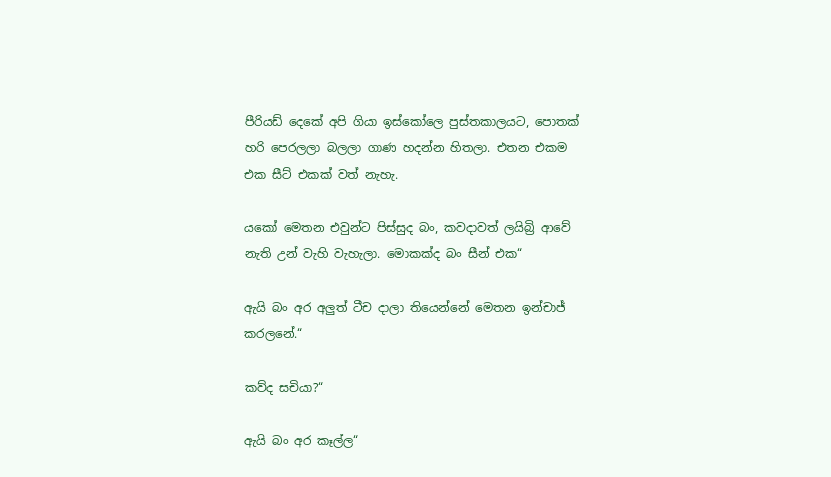පීරියඩ් දෙකේ අපි ගියා ඉස්කෝලෙ පුස්තකාලයට, පොතක් හරි පෙරලලා බලලා ගාණ හදන්න හිතලා. එතන එකම එක සීට් එකක් වත් නැහැ.

යකෝ මෙතන එවුන්ට පිස්සුද බං, කවදාවත් ලයිබ්‍රි ආවේ නැති උන් වැහි වැහැලා. මොකක්ද බං සීන් එක“

ඇයි බං අර අලුත් ටීච දාලා තියෙන්නේ මෙතන ඉන්චාජ් කරලනේ.“

කව්ද සචියා?“

ඇයි බං අර කෑල්ල“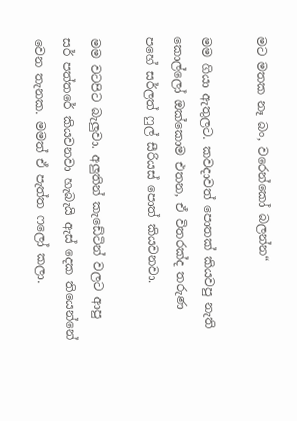මට මතක නෑ බං, වරෙන්කෝ බලන්න“

මම ගියා ඇතුලට. කවදාවත් පොතක් කියවපු නැති කොල්ලෝ ඔක්කොම එතන, ඒ විතරක්ද තරුණ පහේ සර්ලත් ෆුල් සීරියස් පොත් කියවනවා.

මම වටපිට බැලුවා. අලුතින් කැඩේටින් වලට ආපු සර් පත්තරේ කියවනවා හැබැයි ඇස් දෙක තියෙන්නේ වෙන තැනක. මමත් ඒ පැත්ත ෆලෝ කලා.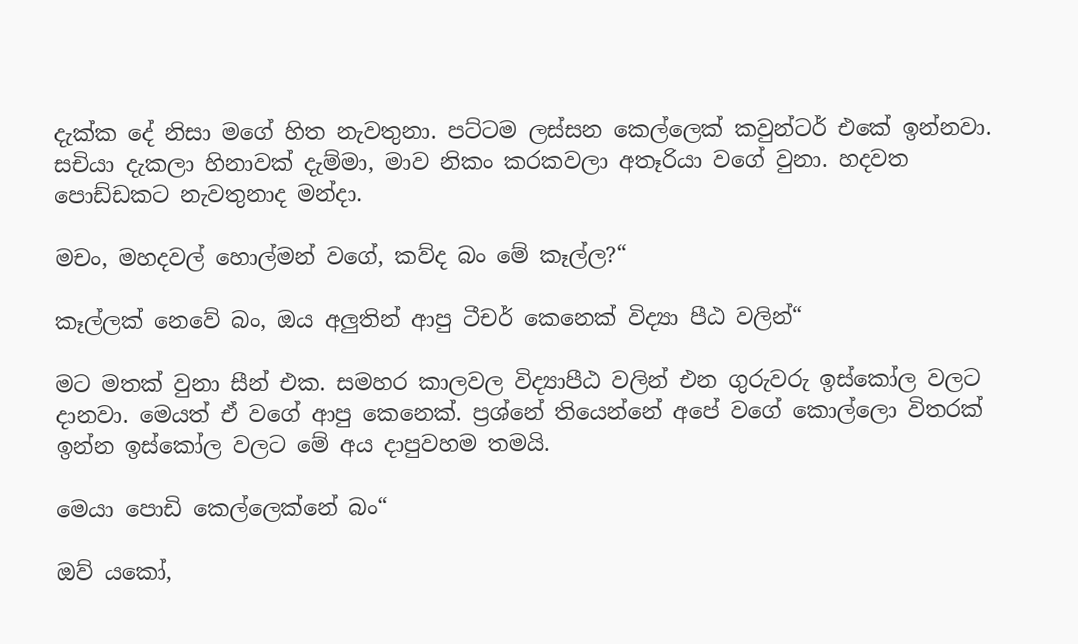දැක්ක දේ නිසා මගේ හිත නැවතුනා. පට්ටම ලස්සන කෙල්ලෙක් කවුන්ටර් එකේ ඉන්නවා. සචියා දැකලා හිනාවක් දැම්මා, මාව නිකං කරකවලා අතෑරියා වගේ වුනා. හදවත පොඩ්ඩකට නැවතුනාද මන්දා.

මචං, මහදවල් හොල්මන් වගේ, කව්ද බං මේ කෑල්ල?“

කෑල්ලක් නෙවේ බං, ඔය අලුතින් ආපු ටීචර් කෙනෙක් විද්‍යා පීඨ වලින්“

මට මතක් වුනා සීන් එක. සමහර කාලවල විද්‍යාපීඨ වලින් එන ගුරුවරු ඉස්කෝල වලට දානවා. මෙයත් ඒ වගේ ආපු කෙනෙක්. ප්‍රශ්නේ තියෙන්නේ අපේ වගේ කොල්ලො විතරක් ඉන්න ඉස්කෝල වලට මේ අය දාපුවහම තමයි.

මෙයා පොඩි කෙල්ලෙක්නේ බං“

ඔව් යකෝ,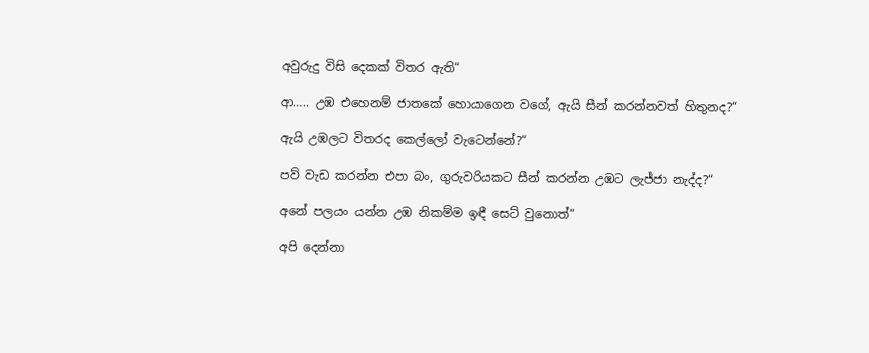අවුරුදු විසි දෙකක් විතර ඇති“

ආ….. උඹ එහෙනම් ජාතකේ හොයාගෙන වගේ, ඇයි සීන් කරන්නවත් හිතුනද?“

ඇයි උඹලට විතරද කෙල්ලෝ වැටෙන්නේ?“

පව් වැඩ කරන්න එපා බං, ගුරුවරියකට සීන් කරන්න උඹට ලැජ්ජා නැද්ද?“

අනේ පලයං යන්න උඹ නිකම්ම ඉඳී සෙට් වුනොත්“

අපි දෙන්නා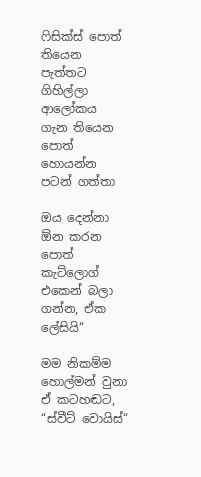ෆිසික්ස් පොත් තියෙන පැත්තට ගිහිල්ලා ආලෝකය ගැන තියෙන පොත් හොයන්න පටන් ගත්තා

ඔය දෙන්නා ඕන කරන පොත් කැට්ලොග් එකෙන් බලා ගන්න, ඒක ලේසියි“

මම නිකම්ම හොල්මන් වුනා ඒ කටහඬට, “ස්වීට් වොයිස්“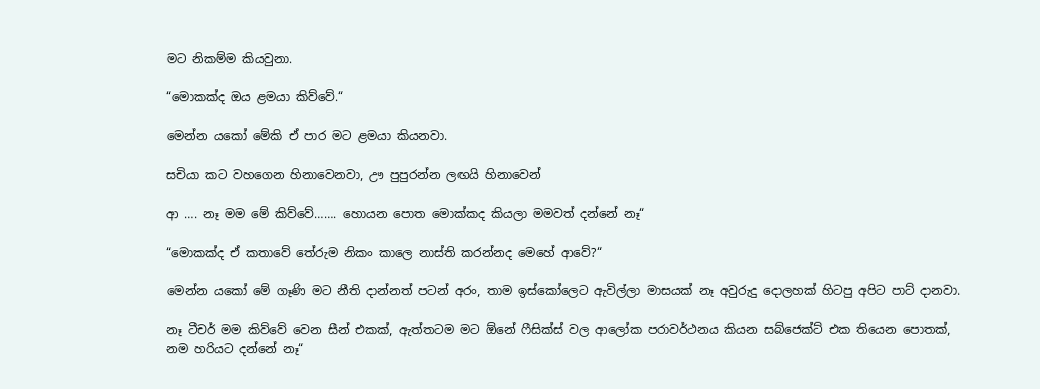මට නිකම්ම කියවුනා.

“මොකක්ද ඔය ළමයා කිව්වේ.“

මෙන්න යකෝ මේකි ඒ පාර මට ළමයා කියනවා.

සචියා කට වහගෙන හිනාවෙනවා, ඌ පුපුරන්න ලඟයි හිනාවෙන්

ආ …. නෑ මම මේ කිව්වේ……. හොයන පොත මොක්කද කියලා මමවත් දන්නේ නෑ“

“මොකක්ද ඒ කතාවේ තේරුම නිකං කාලෙ නාස්ති කරන්නද මෙහේ ආවේ?“

මෙන්න යකෝ මේ ගෑණි මට නීති දාන්නත් පටන් අරං, තාම ඉස්කෝලෙට ඇවිල්ලා මාසයක් නෑ අවුරුදු දොලහක් හිටපු අපිට පාට් දානවා.

නෑ ටීචර් මම කිව්වේ වෙන සීන් එකක්, ඇත්තටම මට ඕනේ ෆීසික්ස් වල ආලෝක පරාවර්ථනය කියන සබ්ජෙක්ට් එක තියෙන පොතක්, නම හරියට දන්නේ නෑ“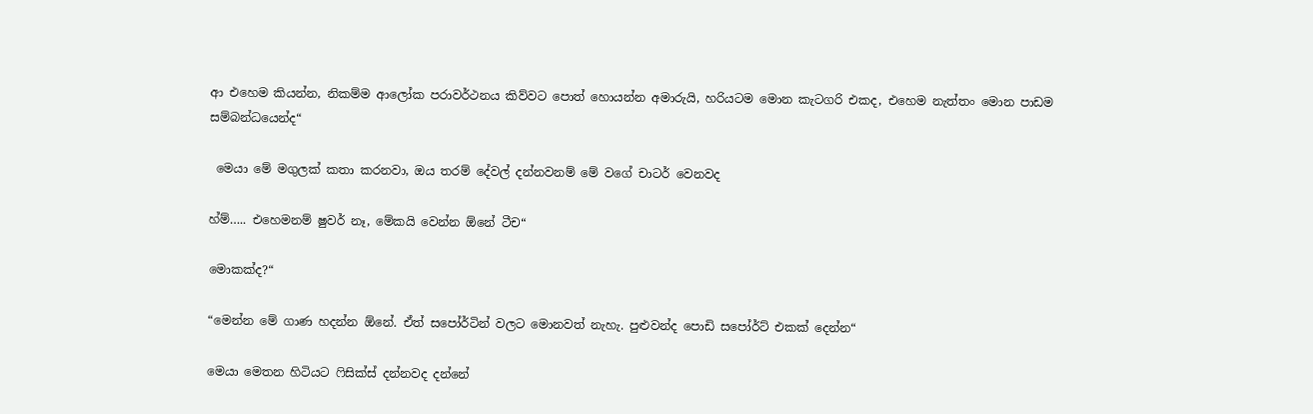ආ එහෙම කියන්න, නිකම්ම ආලෝක පරාවර්ථනය කිව්වට පොත් හොයන්න අමාරුයි, හරියටම මොන කැටගරි එකද, එහෙම නැත්තං මොන පාඩම සම්බන්ධයෙන්ද“

 මෙයා මේ මගුලක් කතා කරනවා, ඔය තරම් දේවල් දන්නවනම් මේ වගේ චාටර් වෙනවද

හ්ම්….. එහෙමනම් ෂුවර් නෑ, මේකයි වෙන්න ඕනේ ටීච“

මොකක්ද?“

“මෙන්න මේ ගාණ හදන්න ඕනේ. ඒත් සපෝර්ටින් වලට මොනවත් නැහැ. පුළුවන්ද පොඩි සපෝර්ට් එකක් දෙන්න“

මෙයා මෙතන හිටියට ෆිසික්ස් දන්නවද දන්නේ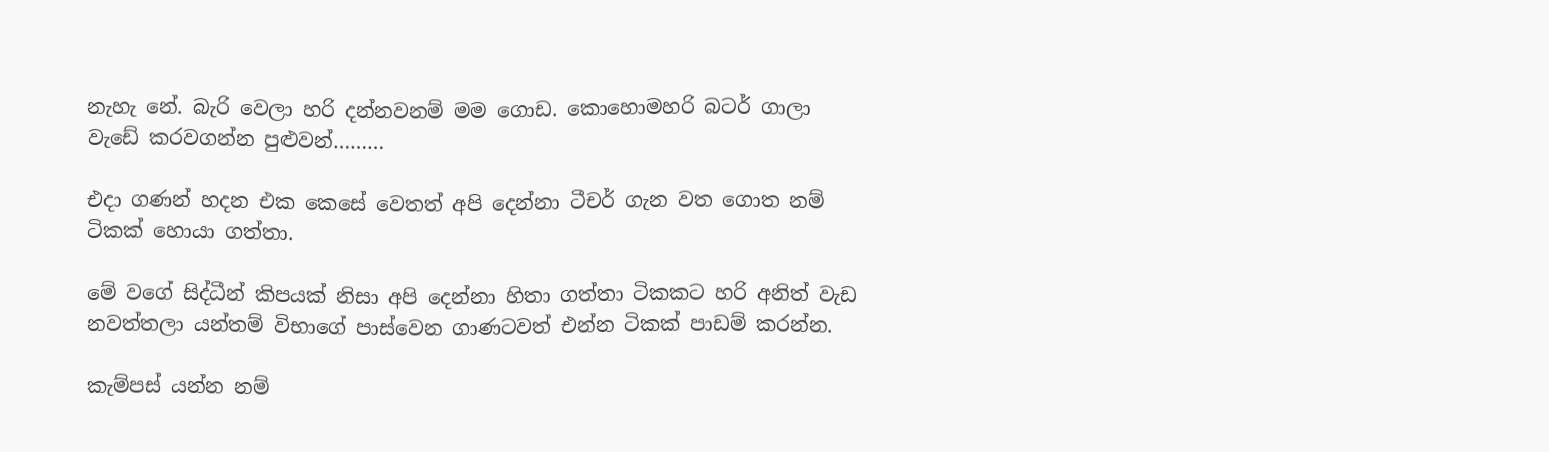නැහැ නේ. බැරි වෙලා හරි දන්නවනම් මම ගොඩ. කොහොමහරි බටර් ගාලා වැඩේ කරවගන්න පුළුවන්………

එදා ගණන් හදන එක කෙසේ වෙතත් අපි දෙන්නා ටීචර් ගැන වත ගොත නම් ටිකක් හොයා ගත්තා.

මේ වගේ සිද්ධීන් කිපයක් නිසා අපි දෙන්නා හිතා ගත්තා ටිකකට හරි අනිත් වැඩ නවත්තලා යන්තම් විභාගේ පාස්වෙන ගාණටවත් එන්න ටිකක් පාඩම් කරන්න.

කැම්පස් යන්න නම්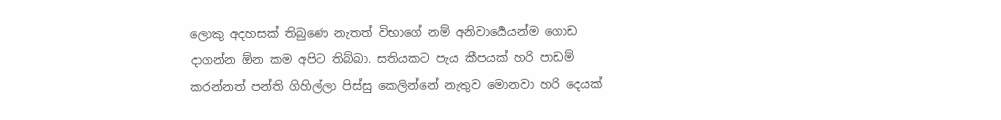ලොකු අදහසක් තිබුණෙ නැතත් විභාගේ නම් අනිවාර්‍යෙයන්ම ගොඩ දාගන්න ඕන කම අපිට තිබ්බා. සතියකට පැය කීපයක් හරි පාඩම් කරන්නත් පන්ති ගිහිල්ලා පිස්සු කෙලින්නේ නැතුව මොනවා හරි දෙයක්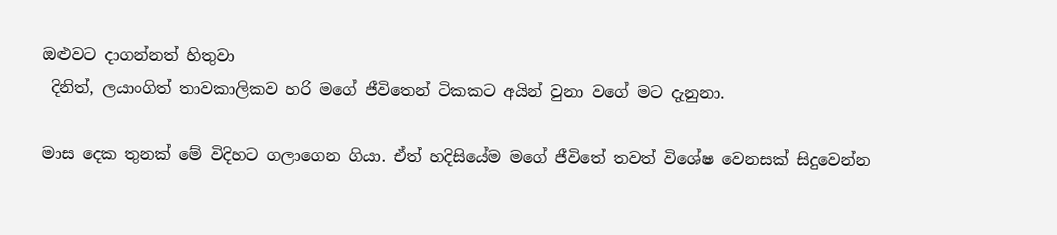ඔළුවට දාගන්නත් හිතුවා
 දිනිත්, ලයාංගිත් තාවකාලිකව හරි මගේ ජීවිතෙන් ටිකකට අයින් වුනා වගේ මට දැනුනා.

මාස දෙක තුනක් මේ විදිහට ගලාගෙන ගියා. ඒත් හදිසියේම මගේ ජීවිතේ තවත් විශේෂ වෙනසක් සිදුවෙන්න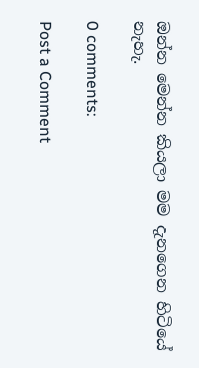ඔන්න මෙන්න කියලා මම දැනගෙන හිටියේ නැහැ.

0 comments:

Post a Comment